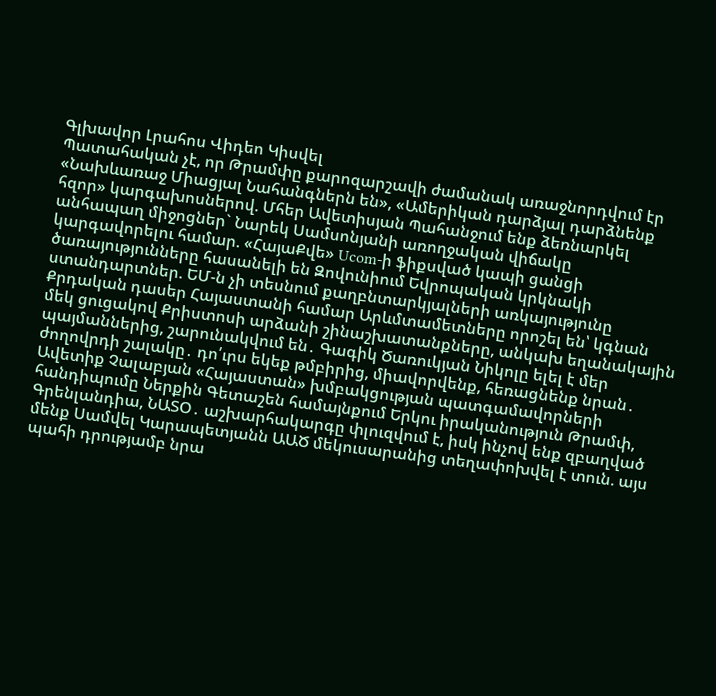Գլխավոր Լրահոս Վիդեո Կիսվել
Պատահական չէ, որ Թրամփը քարոզարշավի ժամանակ առաջնորդվում էր «Նախևառաջ Միացյալ Նահանգներն են», «Ամերիկան դարձյալ դարձնենք հզոր» կարգախոսներով. Մհեր Ավետիսյան Պահանջում ենք ձեռնարկել անհապաղ միջոցներ` Նարեկ Սամսոնյանի առողջական վիճակը կարգավորելու համար. «ՀայաՔվե» Ucom-ի ֆիքսված կապի ցանցի ծառայությունները հասանելի են Զովունիում Եվրոպական կրկնակի ստանդարտներ. ԵՄ-ն չի տեսնում քաղբնտարկյալների առկայությունը Քրդական դասեր Հայաստանի համար Արևմտամետները որոշել են՝ կգնան մեկ ցուցակով Քրիստոսի արձանի շինաշխատանքները, անկախ եղանակային պայմաններից, շարունակվում են․ Գագիկ Ծառուկյան Նիկոլը ելել է մեր ժողովրդի շալակը․ դո՛ւրս եկեք թմբիրից, միավորվենք, հեռացնենք նրան․ Ավետիք Չալաբյան «Հայաստան» խմբակցության պատգամավորների հանդիպումը Ներքին Գետաշեն համայնքում Երկու իրականություն Թրամփ, Գրենլանդիա, ՆԱՏՕ․ աշխարհակարգը փլուզվում է, իսկ ինչով ենք զբաղված մենք Սամվել Կարապետյանն ԱԱԾ մեկուսարանից տեղափոխվել է տուն. այս պահի դրությամբ նրա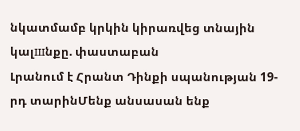նկատմամբ կրկին կիրառվեց տնային կալшնքը. փաստաբան
Լրանում է Հրանտ Դինքի սպանության 19-րդ տարինՄենք անսասան ենք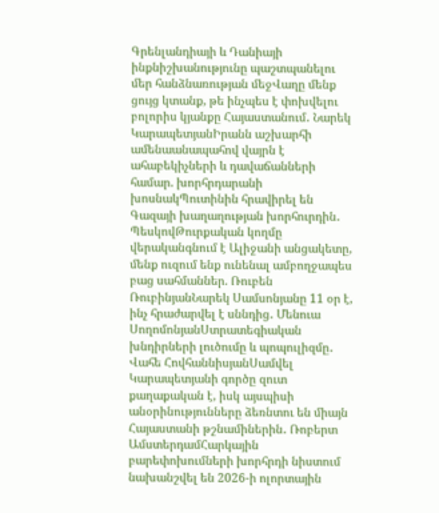Գրենլանդիայի և Դանիայի ինքնիշխանությունը պաշտպանելու մեր հանձնառության մեջՎաղը մենք ցույց կտանք, թե ինչպես է փոխվելու բոլորիս կյանքը Հայաստանում․ Նարեկ ԿարապետյանԻրանն աշխարհի ամենաանապահով վայրն է ահաբեկիչների և դավաճանների համար. խորհրդարանի խոսնակՊուտինին հրավիրել են Գազայի խաղաղության խորհուրդին․ ՊեսկովԹուրքական կողմը վերականգնում է Ալիջանի անցակետը, մենք ուզում ենք ունենալ ամբողջապես բաց սահմաններ. Ռուբեն ՌուբինյանՆարեկ Սամսոնյանը 11 օր է, ինչ հրաժարվել է սննդից․ Մենուա ՍողոմոնյանՍտրատեգիական խնդիրների լուծումը և պոպուլիզմը․ Վահե ՀովհաննիսյանՍամվել Կարապետյանի գործը զուտ քաղաքական է, իսկ այսպիսի անօրինությունները ձեռնտու են միայն Հայաստանի թշնամիներին․ Ռոբերտ ԱմստերդամՀարկային բարեփոխումների խորհրդի նիստում նախանշվել են 2026-ի ոլորտային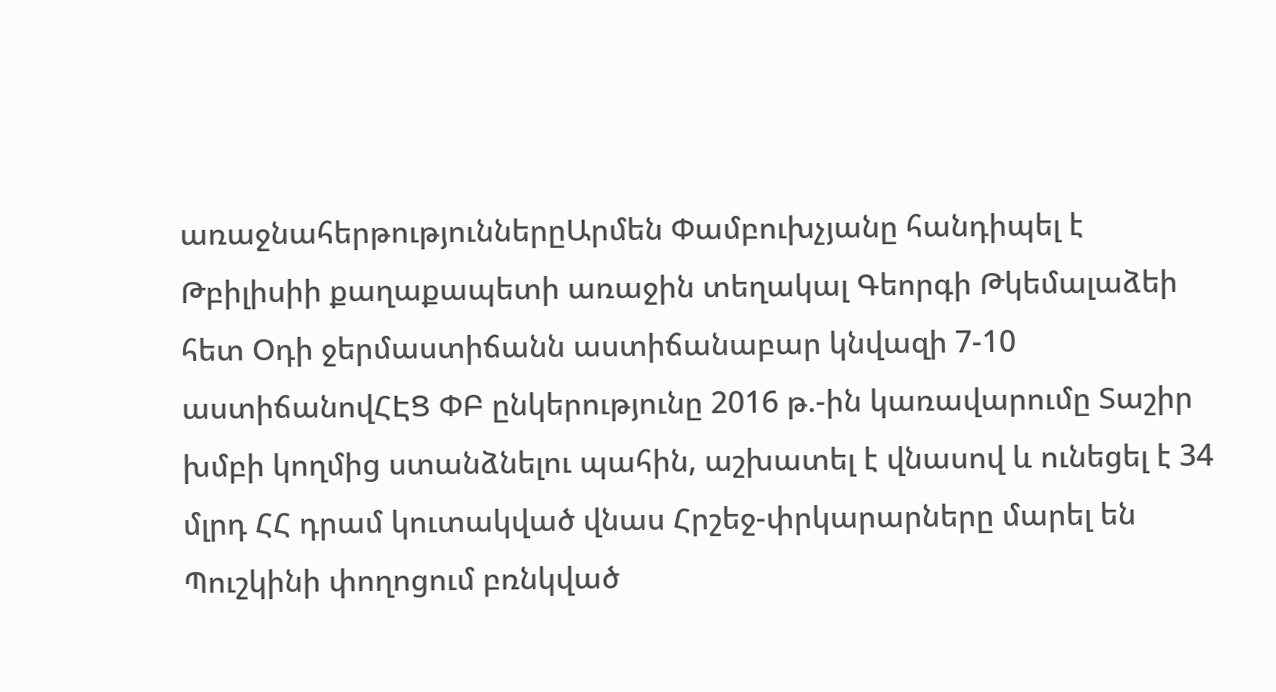առաջնահերթություններըԱրմեն Փամբուխչյանը հանդիպել է Թբիլիսիի քաղաքապետի առաջին տեղակալ Գեորգի Թկեմալաձեի հետ Օդի ջերմաստիճանն աստիճանաբար կնվազի 7-10 աստիճանովՀԷՑ ՓԲ ընկերությունը 2016 թ.-ին կառավարումը Տաշիր խմբի կողմից ստանձնելու պահին, աշխատել է վնասով և ունեցել է 34 մլրդ ՀՀ դրամ կուտակված վնաս Հրշեջ-փրկարարները մարել են Պուշկինի փողոցում բռնկված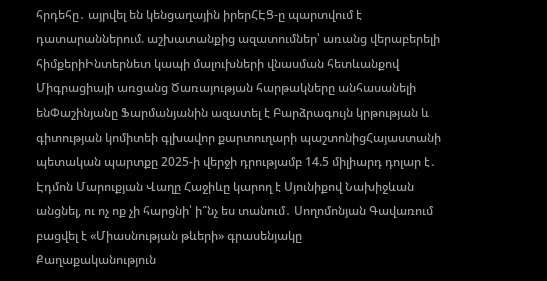հրդեհը․ այրվել են կենցաղային իրերՀԷՑ-ը պարտվում է դատարաններում. աշխատանքից ազատումներ՝ առանց վերաբերելի հիմքերիԻնտերնետ կապի մալուխների վնասման հետևանքով Միգրացիայի առցանց Ծառայության հարթակները անհասանելի ենՓաշինյանը Ֆարմանյանին ազատել է Բարձրագույն կրթության և գիտության կոմիտեի գլխավոր քարտուղարի պաշտոնիցՀայաստանի պետական պարտքը 2025-ի վերջի դրությամբ 14.5 միլիարդ դոլար է․ Էդմոն Մարուքյան Վաղը Հաջիևը կարող է Սյունիքով Նախիջևան անցնել, ու ոչ ոք չի հարցնի՝ ի՞նչ ես տանում․ Սողոմոնյան Գավառում բացվել է «Միասնության թևերի» գրասենյակը
Քաղաքականություն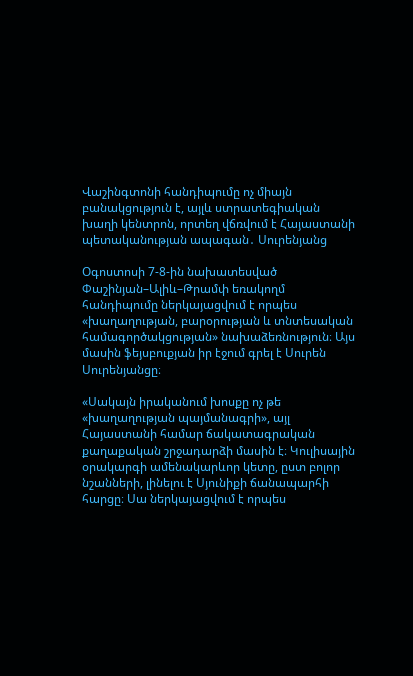Վաշինգտոնի հանդիպումը ոչ միայն բանակցություն է, այլև ստրատեգիական խաղի կենտրոն, որտեղ վճռվում է Հայաստանի պետականության ապագան․ Սուրենյանց

Օգոստոսի 7-8-ին նախատեսված Փաշինյան–Ալիև–Թրամփ եռակողմ հանդիպումը ներկայացվում է որպես «խաղաղության, բարօրության և տնտեսական համագործակցության» նախաձեռնություն։ Այս մասին ֆեյսբուքյան իր էջում գրել է Սուրեն Սուրենյանցը։

«Սակայն իրականում խոսքը ոչ թե «խաղաղության պայմանագրի», այլ Հայաստանի համար ճակատագրական քաղաքական շրջադարձի մասին է։ Կուլիսային օրակարգի ամենակարևոր կետը, ըստ բոլոր նշանների, լինելու է Սյունիքի ճանապարհի հարցը։ Սա ներկայացվում է որպես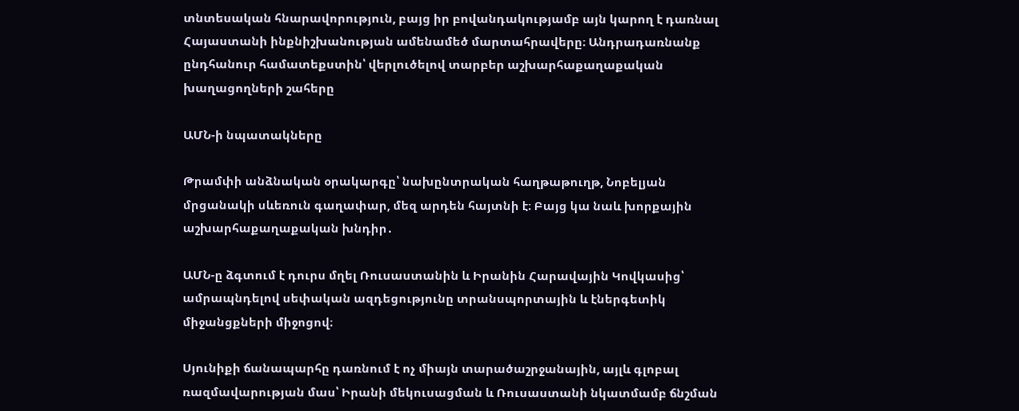տնտեսական հնարավորություն, բայց իր բովանդակությամբ այն կարող է դառնալ Հայաստանի ինքնիշխանության ամենամեծ մարտահրավերը։ Անդրադառնանք ընդհանուր համատեքստին՝ վերլուծելով տարբեր աշխարհաքաղաքական խաղացողների շահերը

ԱՄՆ-ի նպատակները

Թրամփի անձնական օրակարգը՝ նախընտրական հաղթաթուղթ, Նոբելյան մրցանակի սևեռուն գաղափար, մեզ արդեն հայտնի է։ Բայց կա նաև խորքային աշխարհաքաղաքական խնդիր․

ԱՄՆ-ը ձգտում է դուրս մղել Ռուսաստանին և Իրանին Հարավային Կովկասից՝ ամրապնդելով սեփական ազդեցությունը տրանսպորտային և էներգետիկ միջանցքների միջոցով։

Սյունիքի ճանապարհը դառնում է ոչ միայն տարածաշրջանային, այլև գլոբալ ռազմավարության մաս՝ Իրանի մեկուսացման և Ռուսաստանի նկատմամբ ճնշման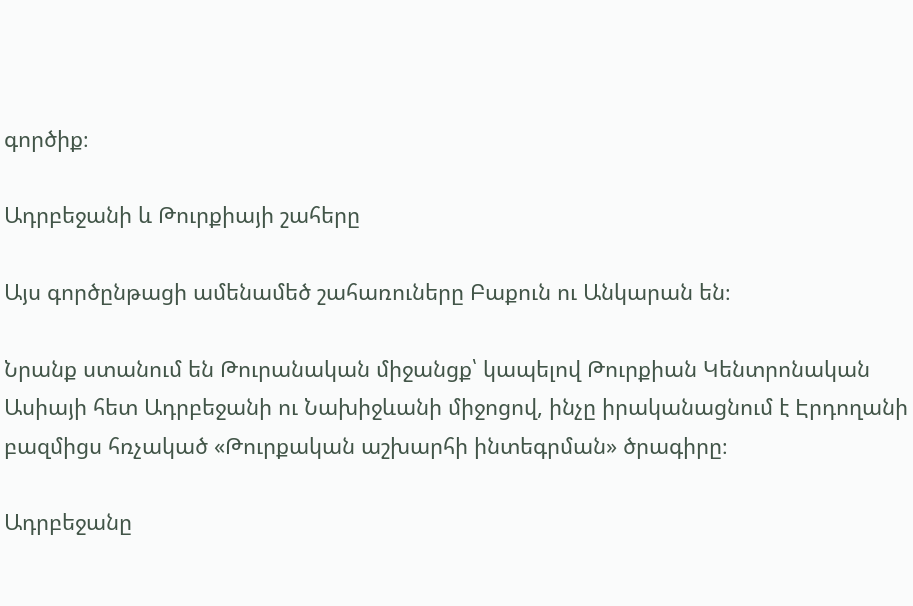գործիք։

Ադրբեջանի և Թուրքիայի շահերը

Այս գործընթացի ամենամեծ շահառուները Բաքուն ու Անկարան են։

Նրանք ստանում են Թուրանական միջանցք՝ կապելով Թուրքիան Կենտրոնական Ասիայի հետ Ադրբեջանի ու Նախիջևանի միջոցով, ինչը իրականացնում է Էրդողանի բազմիցս հռչակած «Թուրքական աշխարհի ինտեգրման» ծրագիրը։

Ադրբեջանը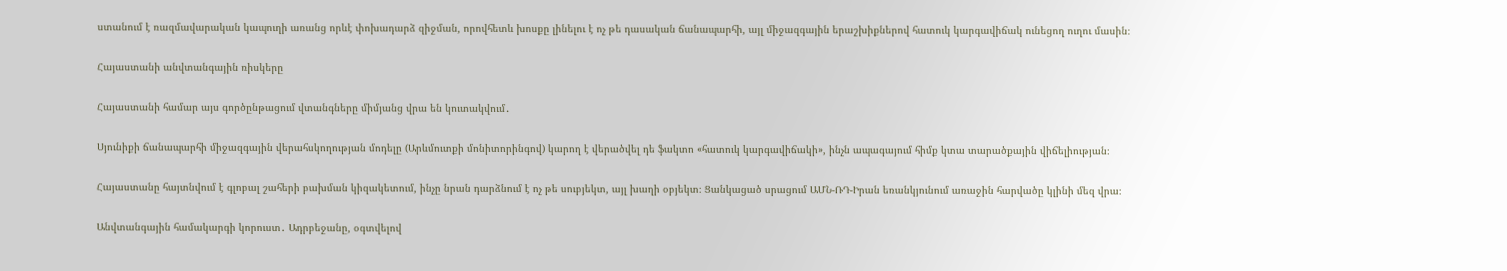ստանում է ռազմավարական կապուղի առանց որևէ փոխադարձ զիջման, որովհետև խոսքը լինելու է ոչ թե դասական ճանապարհի, այլ միջազգային երաշխիքներով հատուկ կարգավիճակ ունեցող ուղու մասին։

Հայաստանի անվտանգային ռիսկերը

Հայաստանի համար այս գործընթացում վտանգները միմյանց վրա են կուտակվում․

Սյունիքի ճանապարհի միջազգային վերահսկողության մոդելը (Արևմուտքի մոնիտորինգով) կարող է վերածվել դե ֆակտո «հատուկ կարգավիճակի», ինչն ապագայում հիմք կտա տարածքային վիճելիության։

Հայաստանը հայտնվում է գլոբալ շահերի բախման կիզակետում, ինչը նրան դարձնում է ոչ թե սուբյեկտ, այլ խաղի օբյեկտ։ Ցանկացած սրացում ԱՄՆ-ՌԴ-Իրան եռանկյունում առաջին հարվածը կլինի մեզ վրա։

Անվտանգային համակարգի կորուստ․ Ադրբեջանը, օգտվելով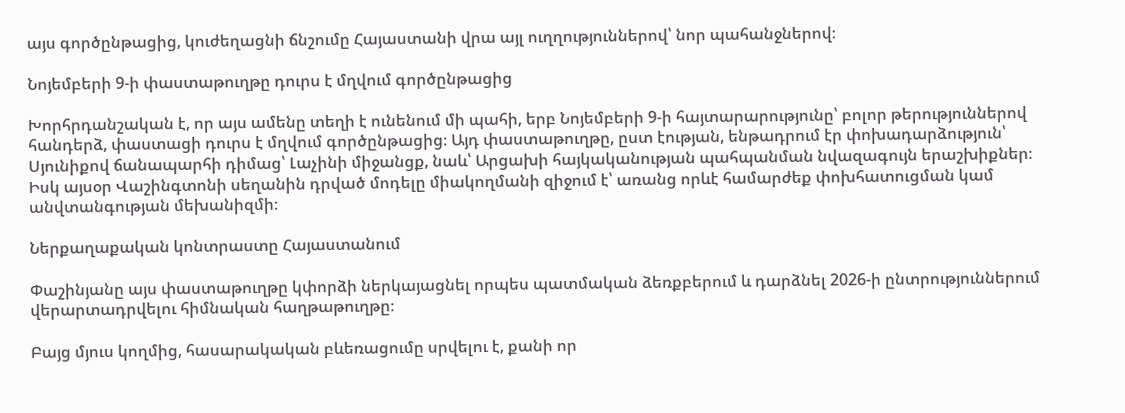այս գործընթացից, կուժեղացնի ճնշումը Հայաստանի վրա այլ ուղղություններով՝ նոր պահանջներով։

Նոյեմբերի 9-ի փաստաթուղթը դուրս է մղվում գործընթացից

Խորհրդանշական է, որ այս ամենը տեղի է ունենում մի պահի, երբ Նոյեմբերի 9-ի հայտարարությունը՝ բոլոր թերություններով հանդերձ, փաստացի դուրս է մղվում գործընթացից։ Այդ փաստաթուղթը, ըստ էության, ենթադրում էր փոխադարձություն՝ Սյունիքով ճանապարհի դիմաց՝ Լաչինի միջանցք, նաև՝ Արցախի հայկականության պահպանման նվազագույն երաշխիքներ։ Իսկ այսօր Վաշինգտոնի սեղանին դրված մոդելը միակողմանի զիջում է՝ առանց որևէ համարժեք փոխհատուցման կամ անվտանգության մեխանիզմի։

Ներքաղաքական կոնտրաստը Հայաստանում

Փաշինյանը այս փաստաթուղթը կփորձի ներկայացնել որպես պատմական ձեռքբերում և դարձնել 2026-ի ընտրություններում վերարտադրվելու հիմնական հաղթաթուղթը։

Բայց մյուս կողմից, հասարակական բևեռացումը սրվելու է, քանի որ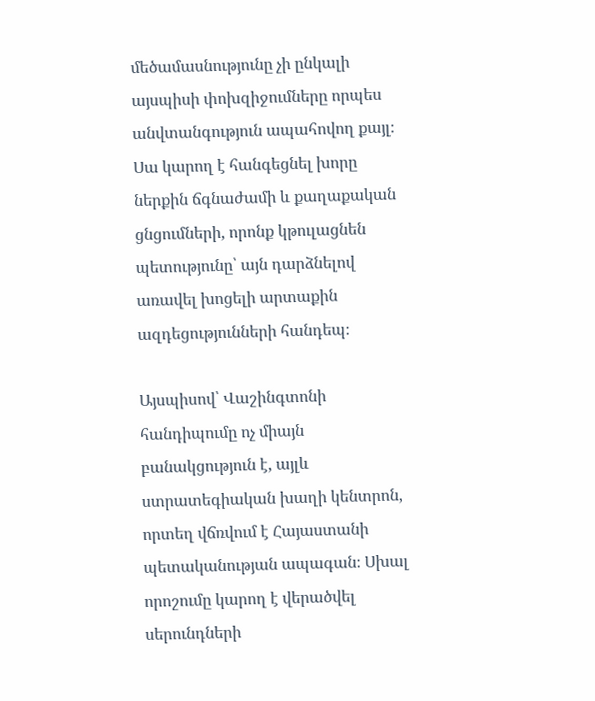մեծամասնությունը չի ընկալի այսպիսի փոխզիջումները որպես անվտանգություն ապահովող քայլ։ Սա կարող է հանգեցնել խորը ներքին ճգնաժամի և քաղաքական ցնցումների, որոնք կթուլացնեն պետությունը՝ այն դարձնելով առավել խոցելի արտաքին ազդեցությունների հանդեպ։

Այսպիսով՝ Վաշինգտոնի հանդիպումը ոչ միայն բանակցություն է, այլև ստրատեգիական խաղի կենտրոն, որտեղ վճռվում է Հայաստանի պետականության ապագան։ Սխալ որոշումը կարող է վերածվել սերունդների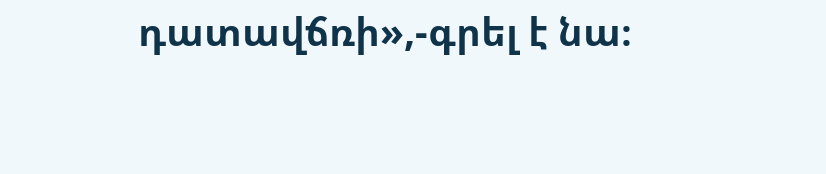դատավճռի»,-գրել է նա։